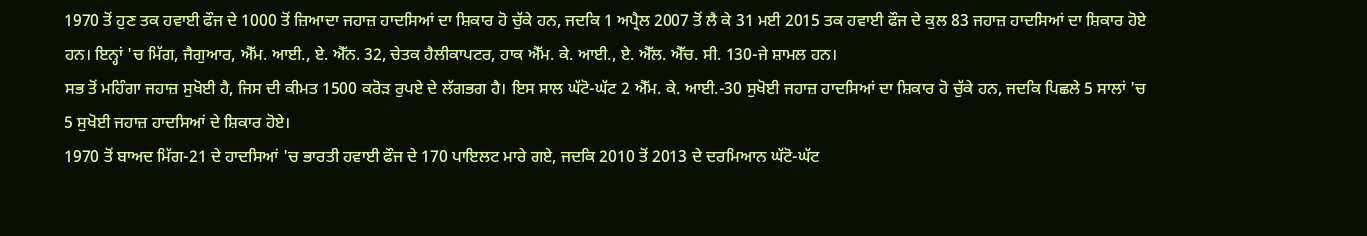1970 ਤੋਂ ਹੁਣ ਤਕ ਹਵਾਈ ਫੌਜ ਦੇ 1000 ਤੋਂ ਜ਼ਿਆਦਾ ਜਹਾਜ਼ ਹਾਦਸਿਆਂ ਦਾ ਸ਼ਿਕਾਰ ਹੋ ਚੁੱਕੇ ਹਨ, ਜਦਕਿ 1 ਅਪ੍ਰੈਲ 2007 ਤੋਂ ਲੈ ਕੇ 31 ਮਈ 2015 ਤਕ ਹਵਾਈ ਫੌਜ ਦੇ ਕੁਲ 83 ਜਹਾਜ਼ ਹਾਦਸਿਆਂ ਦਾ ਸ਼ਿਕਾਰ ਹੋਏ ਹਨ। ਇਨ੍ਹਾਂ 'ਚ ਮਿੱਗ, ਜੈਗੁਆਰ, ਐੱਮ. ਆਈ., ਏ. ਐੱਨ. 32, ਚੇਤਕ ਹੈਲੀਕਾਪਟਰ, ਹਾਕ ਐੱਮ. ਕੇ. ਆਈ., ਏ. ਐੱਲ. ਐੱਚ. ਸੀ. 130-ਜੇ ਸ਼ਾਮਲ ਹਨ।
ਸਭ ਤੋਂ ਮਹਿੰਗਾ ਜਹਾਜ਼ ਸੁਖੋਈ ਹੈ, ਜਿਸ ਦੀ ਕੀਮਤ 1500 ਕਰੋੜ ਰੁਪਏ ਦੇ ਲੱਗਭਗ ਹੈ। ਇਸ ਸਾਲ ਘੱਟੋ-ਘੱਟ 2 ਐੱਮ. ਕੇ. ਆਈ.-30 ਸੁਖੋਈ ਜਹਾਜ਼ ਹਾਦਸਿਆਂ ਦਾ ਸ਼ਿਕਾਰ ਹੋ ਚੁੱਕੇ ਹਨ, ਜਦਕਿ ਪਿਛਲੇ 5 ਸਾਲਾਂ 'ਚ 5 ਸੁਖੋਈ ਜਹਾਜ਼ ਹਾਦਸਿਆਂ ਦੇ ਸ਼ਿਕਾਰ ਹੋਏ।
1970 ਤੋਂ ਬਾਅਦ ਮਿੱਗ-21 ਦੇ ਹਾਦਸਿਆਂ 'ਚ ਭਾਰਤੀ ਹਵਾਈ ਫੌਜ ਦੇ 170 ਪਾਇਲਟ ਮਾਰੇ ਗਏ, ਜਦਕਿ 2010 ਤੋਂ 2013 ਦੇ ਦਰਮਿਆਨ ਘੱਟੋ-ਘੱਟ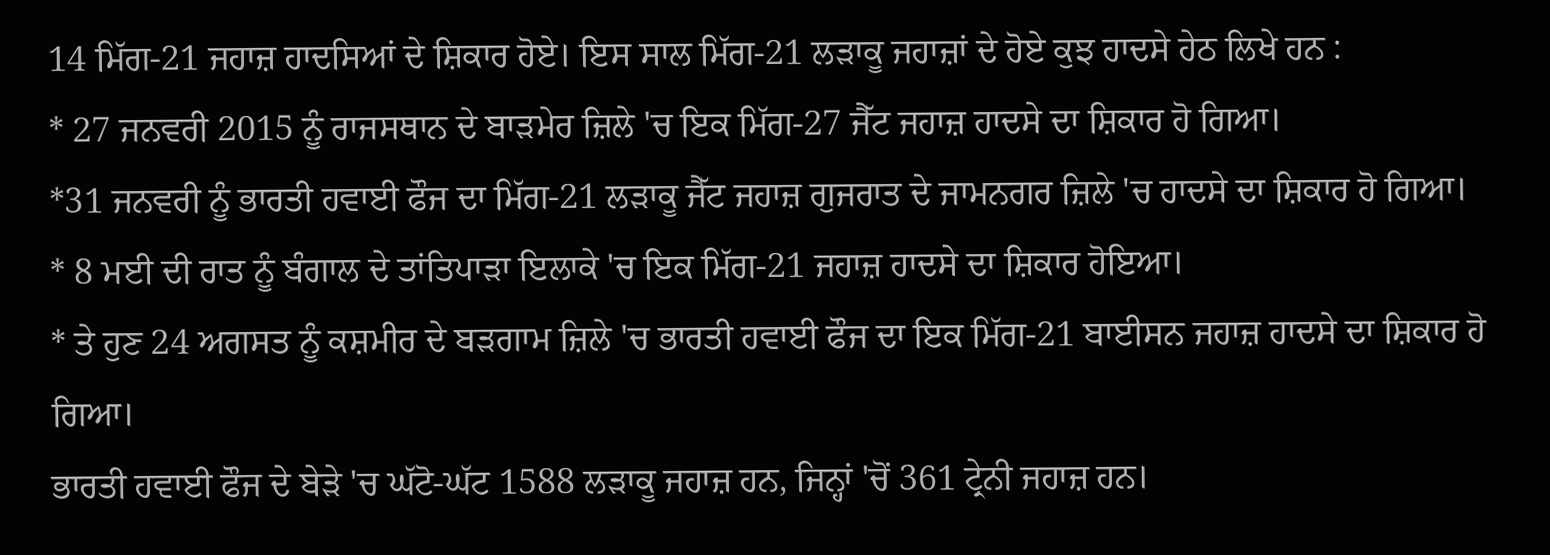14 ਮਿੱਗ-21 ਜਹਾਜ਼ ਹਾਦਸਿਆਂ ਦੇ ਸ਼ਿਕਾਰ ਹੋਏ। ਇਸ ਸਾਲ ਮਿੱਗ-21 ਲੜਾਕੂ ਜਹਾਜ਼ਾਂ ਦੇ ਹੋਏ ਕੁਝ ਹਾਦਸੇ ਹੇਠ ਲਿਖੇ ਹਨ :
* 27 ਜਨਵਰੀ 2015 ਨੂੰ ਰਾਜਸਥਾਨ ਦੇ ਬਾੜਮੇਰ ਜ਼ਿਲੇ 'ਚ ਇਕ ਮਿੱਗ-27 ਜੈੱਟ ਜਹਾਜ਼ ਹਾਦਸੇ ਦਾ ਸ਼ਿਕਾਰ ਹੋ ਗਿਆ।
*31 ਜਨਵਰੀ ਨੂੰ ਭਾਰਤੀ ਹਵਾਈ ਫੌਜ ਦਾ ਮਿੱਗ-21 ਲੜਾਕੂ ਜੈੱਟ ਜਹਾਜ਼ ਗੁਜਰਾਤ ਦੇ ਜਾਮਨਗਰ ਜ਼ਿਲੇ 'ਚ ਹਾਦਸੇ ਦਾ ਸ਼ਿਕਾਰ ਹੋ ਗਿਆ।
* 8 ਮਈ ਦੀ ਰਾਤ ਨੂੰ ਬੰਗਾਲ ਦੇ ਤਾਂਤਿਪਾੜਾ ਇਲਾਕੇ 'ਚ ਇਕ ਮਿੱਗ-21 ਜਹਾਜ਼ ਹਾਦਸੇ ਦਾ ਸ਼ਿਕਾਰ ਹੋਇਆ।
* ਤੇ ਹੁਣ 24 ਅਗਸਤ ਨੂੰ ਕਸ਼ਮੀਰ ਦੇ ਬੜਗਾਮ ਜ਼ਿਲੇ 'ਚ ਭਾਰਤੀ ਹਵਾਈ ਫੌਜ ਦਾ ਇਕ ਮਿੱਗ-21 ਬਾਈਸਨ ਜਹਾਜ਼ ਹਾਦਸੇ ਦਾ ਸ਼ਿਕਾਰ ਹੋ ਗਿਆ।
ਭਾਰਤੀ ਹਵਾਈ ਫੌਜ ਦੇ ਬੇੜੇ 'ਚ ਘੱਟੋ-ਘੱਟ 1588 ਲੜਾਕੂ ਜਹਾਜ਼ ਹਨ, ਜਿਨ੍ਹਾਂ 'ਚੋਂ 361 ਟ੍ਰੇਨੀ ਜਹਾਜ਼ ਹਨ।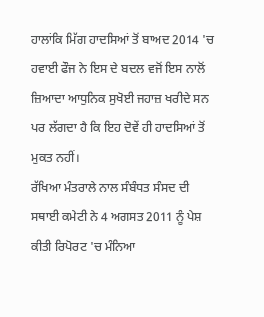ਹਾਲਾਂਕਿ ਮਿੱਗ ਹਾਦਸਿਆਂ ਤੋਂ ਬਾਅਦ 2014 'ਚ ਹਵਾਈ ਫੌਜ ਨੇ ਇਸ ਦੇ ਬਦਲ ਵਜੋਂ ਇਸ ਨਾਲੋਂ ਜ਼ਿਆਦਾ ਆਧੁਨਿਕ ਸੁਖੋਈ ਜਹਾਜ਼ ਖਰੀਦੇ ਸਨ ਪਰ ਲੱਗਦਾ ਹੈ ਕਿ ਇਹ ਦੋਵੇਂ ਹੀ ਹਾਦਸਿਆਂ ਤੋਂ ਮੁਕਤ ਨਹੀਂ।
ਰੱਖਿਆ ਮੰਤਰਾਲੇ ਨਾਲ ਸੰਬੰਧਤ ਸੰਸਦ ਦੀ ਸਥਾਈ ਕਮੇਟੀ ਨੇ 4 ਅਗਸਤ 2011 ਨੂੰ ਪੇਸ਼ ਕੀਤੀ ਰਿਪੋਰਟ 'ਚ ਮੰਨਿਆ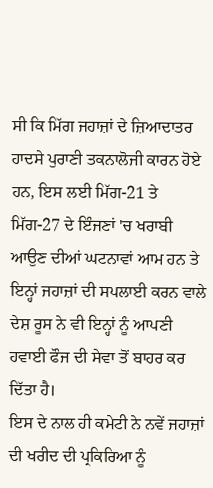ਸੀ ਕਿ ਮਿੱਗ ਜਹਾਜ਼ਾਂ ਦੇ ਜ਼ਿਆਦਾਤਰ ਹਾਦਸੇ ਪੁਰਾਣੀ ਤਕਨਾਲੋਜੀ ਕਾਰਨ ਹੋਏ ਹਨ, ਇਸ ਲਈ ਮਿੱਗ-21 ਤੇ ਮਿੱਗ-27 ਦੇ ਇੰਜਣਾਂ 'ਚ ਖਰਾਬੀ ਆਉਣ ਦੀਆਂ ਘਟਨਾਵਾਂ ਆਮ ਹਨ ਤੇ ਇਨ੍ਹਾਂ ਜਹਾਜ਼ਾਂ ਦੀ ਸਪਲਾਈ ਕਰਨ ਵਾਲੇ ਦੇਸ਼ ਰੂਸ ਨੇ ਵੀ ਇਨ੍ਹਾਂ ਨੂੰ ਆਪਣੀ ਹਵਾਈ ਫੌਜ ਦੀ ਸੇਵਾ ਤੋਂ ਬਾਹਰ ਕਰ ਦਿੱਤਾ ਹੈ।
ਇਸ ਦੇ ਨਾਲ ਹੀ ਕਮੇਟੀ ਨੇ ਨਵੇਂ ਜਹਾਜ਼ਾਂ ਦੀ ਖਰੀਦ ਦੀ ਪ੍ਰਕਿਰਿਆ ਨੂੰ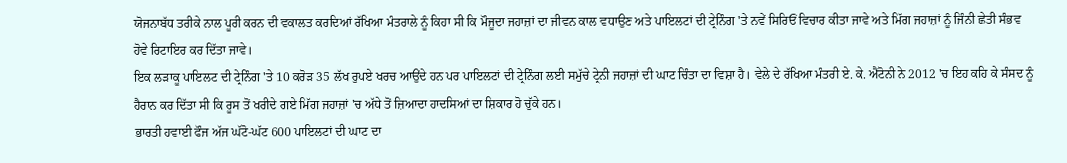ਯੋਜਨਾਬੱਧ ਤਰੀਕੇ ਨਾਲ ਪੂਰੀ ਕਰਨ ਦੀ ਵਕਾਲਤ ਕਰਦਿਆਂ ਰੱਖਿਆ ਮੰਤਰਾਲੇ ਨੂੰ ਕਿਹਾ ਸੀ ਕਿ ਮੌਜੂਦਾ ਜਹਾਜ਼ਾਂ ਦਾ ਜੀਵਨ ਕਾਲ ਵਧਾਉਣ ਅਤੇ ਪਾਇਲਟਾਂ ਦੀ ਟ੍ਰੇਨਿੰਗ 'ਤੇ ਨਵੇਂ ਸਿਰਿਓਂ ਵਿਚਾਰ ਕੀਤਾ ਜਾਵੇ ਅਤੇ ਮਿੱਗ ਜਹਾਜ਼ਾਂ ਨੂੰ ਜਿੰਨੀ ਛੇਤੀ ਸੰਭਵ ਹੋਵੇ ਰਿਟਾਇਰ ਕਰ ਦਿੱਤਾ ਜਾਵੇ।
ਇਕ ਲੜਾਕੂ ਪਾਇਲਟ ਦੀ ਟ੍ਰੇਨਿੰਗ 'ਤੇ 10 ਕਰੋੜ 35 ਲੱਖ ਰੁਪਏ ਖਰਚ ਆਉਂਦੇ ਹਨ ਪਰ ਪਾਇਲਟਾਂ ਦੀ ਟ੍ਰੇਨਿੰਗ ਲਈ ਸਮੁੱਚੇ ਟ੍ਰੇਨੀ ਜਹਾਜ਼ਾਂ ਦੀ ਘਾਟ ਚਿੰਤਾ ਦਾ ਵਿਸ਼ਾ ਹੈ। ਵੇਲੇ ਦੇ ਰੱਖਿਆ ਮੰਤਰੀ ਏ. ਕੇ. ਐਂਟੋਨੀ ਨੇ 2012 'ਚ ਇਹ ਕਹਿ ਕੇ ਸੰਸਦ ਨੂੰ ਹੈਰਾਨ ਕਰ ਦਿੱਤਾ ਸੀ ਕਿ ਰੂਸ ਤੋਂ ਖਰੀਦੇ ਗਏ ਮਿੱਗ ਜਹਾਜ਼ਾਂ 'ਚ ਅੱਧੇ ਤੋਂ ਜ਼ਿਆਦਾ ਹਾਦਸਿਆਂ ਦਾ ਸ਼ਿਕਾਰ ਹੋ ਚੁੱਕੇ ਹਨ।
ਭਾਰਤੀ ਹਵਾਈ ਫੌਜ ਅੱਜ ਘੱਟੋ-ਘੱਟ 600 ਪਾਇਲਟਾਂ ਦੀ ਘਾਟ ਦਾ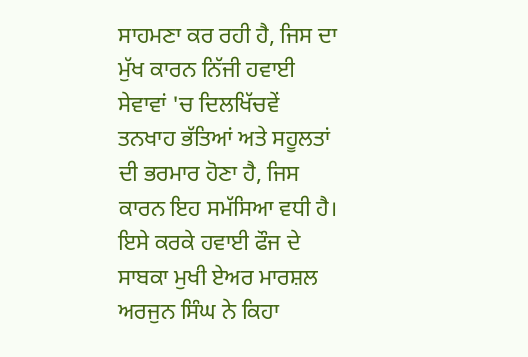ਸਾਹਮਣਾ ਕਰ ਰਹੀ ਹੈ, ਜਿਸ ਦਾ ਮੁੱਖ ਕਾਰਨ ਨਿੱਜੀ ਹਵਾਈ ਸੇਵਾਵਾਂ 'ਚ ਦਿਲਖਿੱਚਵੇਂ ਤਨਖਾਹ ਭੱਤਿਆਂ ਅਤੇ ਸਹੂਲਤਾਂ ਦੀ ਭਰਮਾਰ ਹੋਣਾ ਹੈ, ਜਿਸ ਕਾਰਨ ਇਹ ਸਮੱਸਿਆ ਵਧੀ ਹੈ।
ਇਸੇ ਕਰਕੇ ਹਵਾਈ ਫੌਜ ਦੇ ਸਾਬਕਾ ਮੁਖੀ ਏਅਰ ਮਾਰਸ਼ਲ ਅਰਜੁਨ ਸਿੰਘ ਨੇ ਕਿਹਾ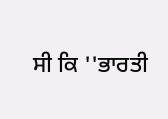ਸੀ ਕਿ ''ਭਾਰਤੀ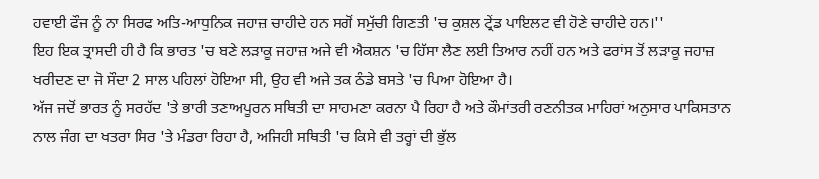ਹਵਾਈ ਫੌਜ ਨੂੰ ਨਾ ਸਿਰਫ ਅਤਿ-ਆਧੁਨਿਕ ਜਹਾਜ਼ ਚਾਹੀਦੇ ਹਨ ਸਗੋਂ ਸਮੁੱਚੀ ਗਿਣਤੀ 'ਚ ਕੁਸ਼ਲ ਟ੍ਰੇਂਡ ਪਾਇਲਟ ਵੀ ਹੋਣੇ ਚਾਹੀਦੇ ਹਨ।''
ਇਹ ਇਕ ਤ੍ਰਾਸਦੀ ਹੀ ਹੈ ਕਿ ਭਾਰਤ 'ਚ ਬਣੇ ਲੜਾਕੂ ਜਹਾਜ਼ ਅਜੇ ਵੀ ਐਕਸ਼ਨ 'ਚ ਹਿੱਸਾ ਲੈਣ ਲਈ ਤਿਆਰ ਨਹੀਂ ਹਨ ਅਤੇ ਫਰਾਂਸ ਤੋਂ ਲੜਾਕੂ ਜਹਾਜ਼ ਖਰੀਦਣ ਦਾ ਜੋ ਸੌਦਾ 2 ਸਾਲ ਪਹਿਲਾਂ ਹੋਇਆ ਸੀ, ਉਹ ਵੀ ਅਜੇ ਤਕ ਠੰਡੇ ਬਸਤੇ 'ਚ ਪਿਆ ਹੋਇਆ ਹੈ।
ਅੱਜ ਜਦੋਂ ਭਾਰਤ ਨੂੰ ਸਰਹੱਦ 'ਤੇ ਭਾਰੀ ਤਣਾਅਪੂਰਨ ਸਥਿਤੀ ਦਾ ਸਾਹਮਣਾ ਕਰਨਾ ਪੈ ਰਿਹਾ ਹੈ ਅਤੇ ਕੌਮਾਂਤਰੀ ਰਣਨੀਤਕ ਮਾਹਿਰਾਂ ਅਨੁਸਾਰ ਪਾਕਿਸਤਾਨ ਨਾਲ ਜੰਗ ਦਾ ਖਤਰਾ ਸਿਰ 'ਤੇ ਮੰਡਰਾ ਰਿਹਾ ਹੈ, ਅਜਿਹੀ ਸਥਿਤੀ 'ਚ ਕਿਸੇ ਵੀ ਤਰ੍ਹਾਂ ਦੀ ਭੁੱਲ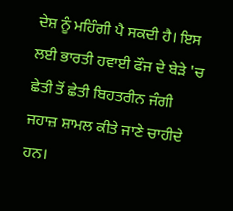ਦੇਸ਼ ਨੂੰ ਮਹਿੰਗੀ ਪੈ ਸਕਦੀ ਹੈ। ਇਸ ਲਈ ਭਾਰਤੀ ਹਵਾਈ ਫੌਜ ਦੇ ਬੇੜੇ 'ਚ ਛੇਤੀ ਤੋਂ ਛੇਤੀ ਬਿਹਤਰੀਨ ਜੰਗੀ ਜਹਾਜ਼ ਸ਼ਾਮਲ ਕੀਤੇ ਜਾਣੇ ਚਾਹੀਦੇ ਹਨ।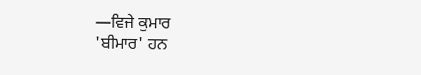—ਵਿਜੇ ਕੁਮਾਰ
'ਬੀਮਾਰ' ਹਨ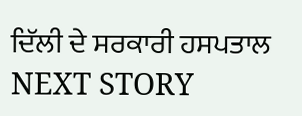ਦਿੱਲੀ ਦੇ ਸਰਕਾਰੀ ਹਸਪਤਾਲ
NEXT STORY